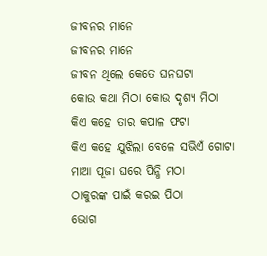ଜୀବନର ମାନେ
ଜୀବନର ମାନେ
ଜୀବନ ଥିଲେ କେତେ ଘନଘଟା
କୋଉ କଥା ମିଠା କୋଉ ଦୃଶ୍ୟ ମିଠା
କିଏ କହେ ତାର କପାଳ ଫଟା
କିଏ କହେ ଯୁଝିଲା ବେଳେ ସଭିଏଁ ଗୋଟା
ମାଆ ପୂଜା ଘରେ ପିନ୍ଧି ମଠା
ଠାକୁରଙ୍କ ପାଇଁ କରଇ ପିଠା
ଭୋଗ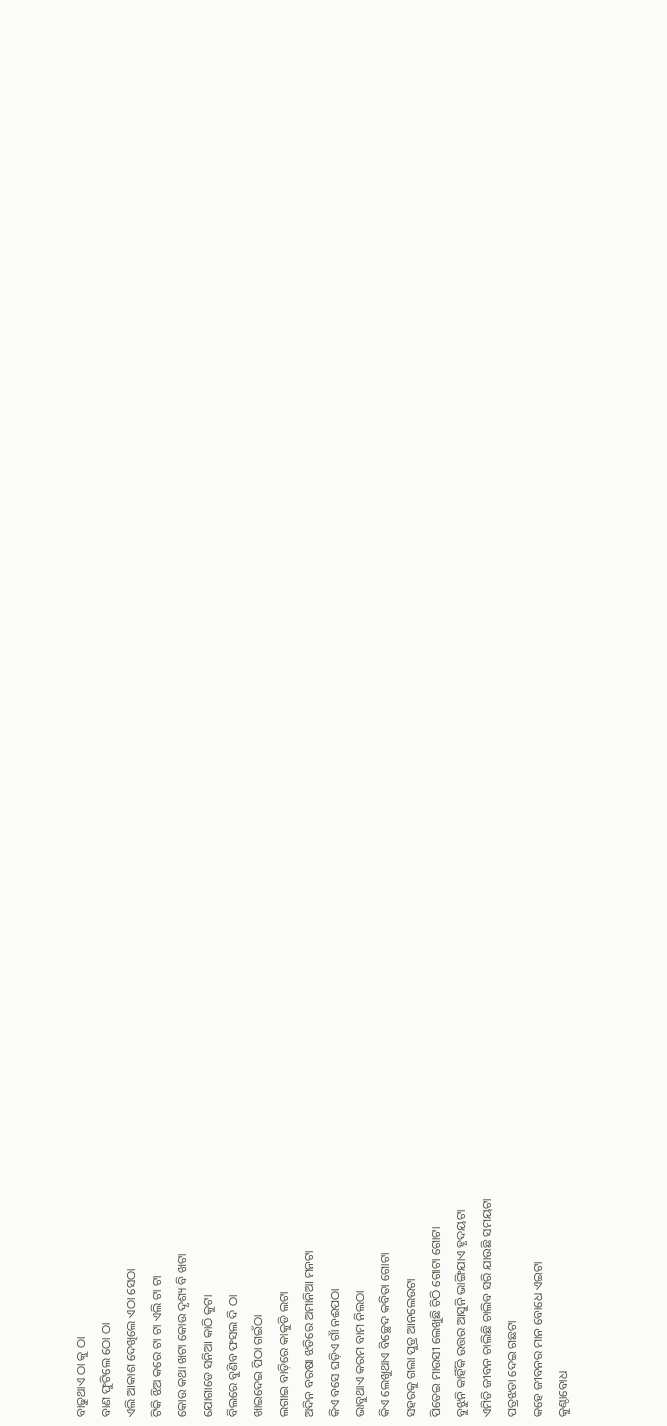ବାଢୁଥାଏ ଠା କୁ ଠା
ବାଣ ଫୁଟିଲେ ଠୋ ଠା
ଏଲି ଆକାଶ ଦେଖିଲେ ଏଠା ସେଠା
ଟିକି ଝିଅ କରେ ଟା ଟା ଏଲି ଟା ଟା
କୋଉ କଥା ଖଟା କୋଉ ଦୃଶ୍ୟ ବି ଖଟା
ଯୋଗାଡେ ସନିଆ କାଠି କୁଟା
ବିଲରେ ବୁଣିବ ଫସଲ ଦି ଠା
ଖାଇଦେଇ ପିଠା ଗଇଁଠା
ଲଗାଇ ବାଡ଼ିରେ କାକୁଡି ଲଟା
ଅଦିନ ବରଷା ଝଡିରେ ଅମାନିଆ ମନଟା
କିଏ ବସେ ଘଡ଼ିଏ ଗାଁ ନଈପଠା
ଭାବୁଥାଏ କରମ ବାମ ନିଲଠା
କିଏ ଲେଖୁଥାଏ ବିଚ୍ଛେଦ କବିତା ଗୋଟା
ସହରକୁ ଗଲା ପୁତ୍ର ଆନଲେଉଟା
ପିତେଇ ମାଉସୀ ଲେଖୁଛି ଚିଠି ଗୋଟା ଗୋଟା
ବୁଝୁନି କାହିଁକି ଉତ୍ତର ଆସୁନି ଭାଙ୍ଗିଯାଏ ହୃଦୟଟା
ଏମିତି ଜୀବନ ଚାଲିଛି ଚାଲିବ ସରି ଯାଉଛି ସମୟଟା
ପତ୍ରଝଡା ଦେଇ ଗଛଟା
କହେ ଜୀବନର ମାନ ବୋଧେ ଏଇଟା
କୁଣ୍ଠାବୋଧ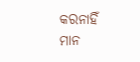କରନାହିଁ ମାନ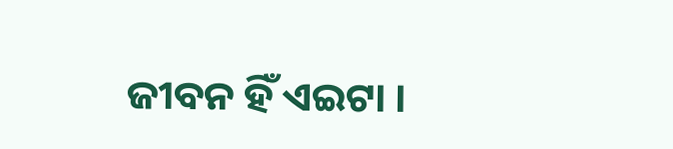ଜୀବନ ହିଁ ଏଇଟା ।